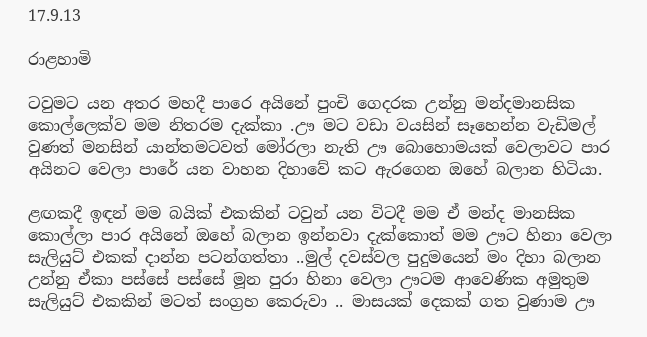17.9.13

රාළහාමි

ටවුමට යන අතර මහදී පාරෙ අයිනේ පුංචි ගෙදරක උන්නු මන්දමානසික කොල්ලෙක්ව මම නිතරම දැක්කා .ඌ මට වඩා වයසින් සෑහෙන්න වැඩිමල් වුණත් මනසින් යාන්තමටවත් මෝරලා නැති ඌ බොහොමයක් වෙලාවට පාර අයිනට වෙලා පාරේ යන වාහන දිහාවේ කට ඇරගෙන ඔහේ බලාන හිටියා.

ළඟකදී ඉඳන් මම බයික් එකකින් ටවුන් යන විටදී මම ඒ මන්ද මානසික කොල්ලා පාර අයිනේ ඔහේ බලාන ඉන්නවා දැක්කොත් මම ඌට හිනා වෙලා සැලියුට් එකක් දාන්න පටන්ගත්තා ..මුල් දවස්වල පුදුමයෙන් මං දිහා බලාන උන්නු ඒකා පස්සේ පස්සේ මූන පුරා හිනා වෙලා ඌටම ආවෙණික අමුතුම සැලියුට් එකකින් මටත් සංග්‍රහ කෙරුවා .. මාසයක් දෙකක් ගත වුණාම ඌ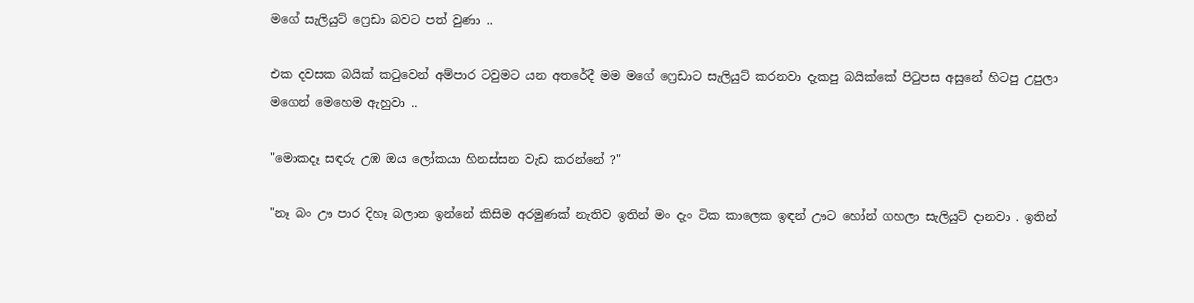මගේ සැලියුට් ෆ්‍රෙඩා බවට පත් වුණා ..

එක දවසක බයික් කටුවෙන් අම්පාර ටවුමට යන අතරේදී මම මගේ ෆ්‍රෙඩාට සැලියුට් කරනවා දැකපු බයික්කේ පිටුපස අසුනේ හිටපු උපුලා මගෙන් මෙහෙම ඇහුවා ..

"මොකදෑ සඳරු උඹ ඔය ලෝකයා හිනස්සන වැඩ කරන්නේ ?"

"නෑ බං ඌ පාර දිහෑ බලාන ඉන්නේ කිසිම අරමුණක් නැතිව ඉතින් මං දැං ටික කාලෙක ඉඳන් ඌට හෝන් ගහලා සැලියුට් දානවා . ඉතින්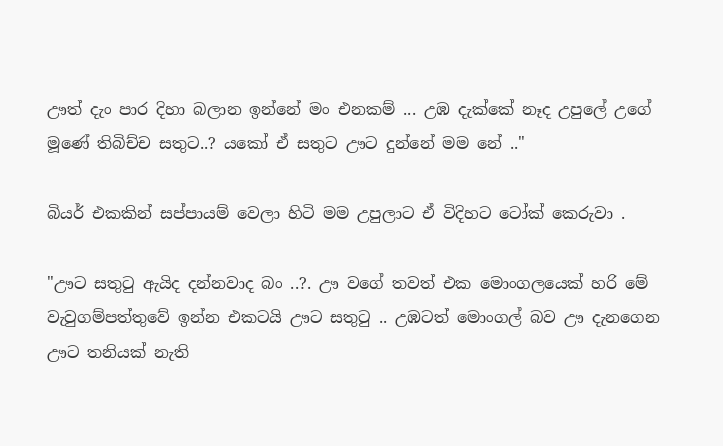ඌත් දැං පාර දිහා බලාන ඉන්නේ මං එනකම් ... උඹ දැක්කේ නෑද උපුලේ උගේ මූණේ තිබිච්ච සතුට..? යකෝ ඒ සතුට ඌට දුන්නේ මම නේ .."

බියර් එකකින් සප්පායම් වෙලා හිටි මම උපුලාට ඒ විදිහට ටෝක් කෙරුවා .

"ඌට සතුටු ඇයිද දන්නවාද බං ..?. ඌ වගේ තවත් එක මොංගලයෙක් හරි මේ වැවුගම්පත්තුවේ ඉන්න එකටයි ඌට සතුටු .. උඹටත් මොංගල් බව ඌ දැනගෙන ඌට තනියක් නැති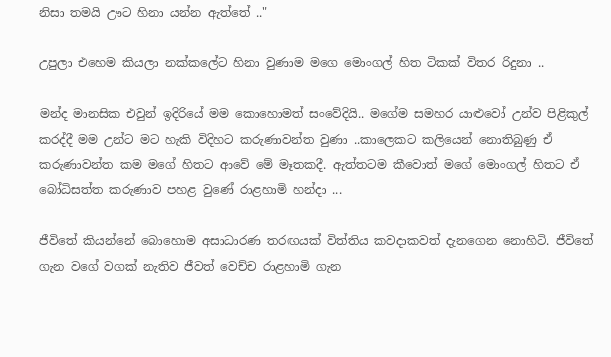නිසා තමයි ඌට හිනා යන්න ඇත්තේ .."

උපුලා එහෙම කියලා නක්කලේට හිනා වුණාම මගෙ මොංගල් හිත ටිකක් විතර රිදුනා ..

මන්ද මානසික එවුන් ඉදිරියේ මම කොහොමත් සංවේදියි.. මගේම සමහර යාළුවෝ උන්ව පිළිකුල් කරද්දී මම උන්ට මට හැකි විදිහට කරුණාවන්ත වුණා ..කාලෙකට කලියෙන් නොතිබුණු ඒ කරුණාවන්ත කම මගේ හිතට ආවේ මේ මෑතකදී. ඇත්තටම කීවොත් මගේ මොංගල් හිතට ඒ බෝධිසත්ත කරුණාව පහළ වුණේ රාළහාමි හන්දා ...

ජීවිතේ කියන්නේ බොහොම අසාධාරණ තරඟයක් විත්තිය කවදාකවත් දැනගෙන නොහිටි. ජීවිතේ ගැන වගේ වගක් නැතිව ජීවත් වෙච්ච රාළහාමි ගැන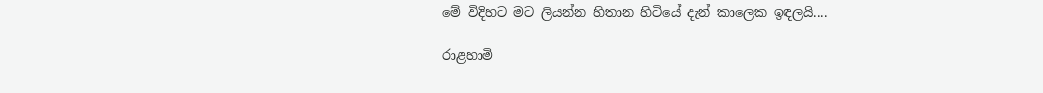මේ විදිහට මට ලියන්න හිතාන හිටියේ දැන් කාලෙක ඉඳලයි....

රාළහාමි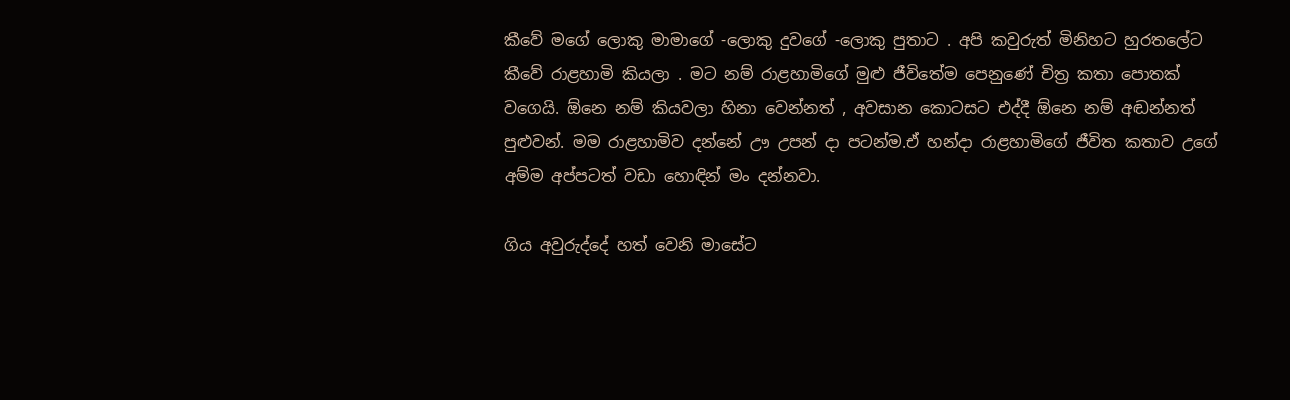කීවේ මගේ ලොකු මාමාගේ -ලොකු දුවගේ -ලොකු පුතාට . අපි කවුරුත් මිනිහට හුරතලේට කීවේ රාළහාමි කියලා . මට නම් රාළහාමිගේ මුළු ජීවිතේම පෙනුණේ චිත්‍ර කතා පොතක් වගෙයි. ඕනෙ නම් කියවලා හිනා වෙන්නත් , අවසාන කොටසට එද්දී ඕනෙ නම් අඬන්නත් පුළුවන්. මම රාළහාමිව දන්නේ ඌ උපන් දා පටන්ම.ඒ හන්දා රාළහාමිගේ ජීවිත කතාව උගේ අම්ම අප්පටත් වඩා හොඳින් මං දන්නවා.

ගිය අවුරුද්දේ හත් වෙනි මාසේට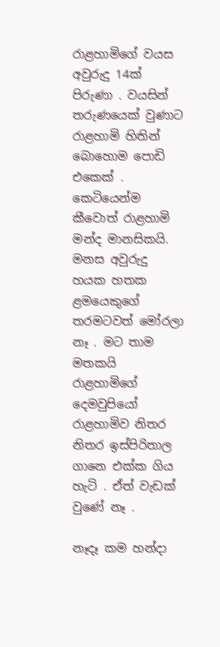රාළහාමිගේ වයස අවුරුදු 14ක් පිරුණා . වයසින් තරුණයෙක් වුණාට රාළහාමි හිතින් බොහොම පොඩි එකෙක් . කෙටියෙන්ම කීවොත් රාළහාමි මන්ද මානසිකයි. මනස අවුරුදු හයක හතක ළමයෙකුගේ තරමටවත් මෝරලා නෑ . මට තාම මතකයි රාළහාමිගේ දෙමවුපියෝ රාළහාමිව නිතර නිතර ඉස්පිරිතාල ගානෙ එක්ක ගිය හැටි . ඒත් වැඩක් වුණේ නෑ .

නෑදෑ කම හන්දා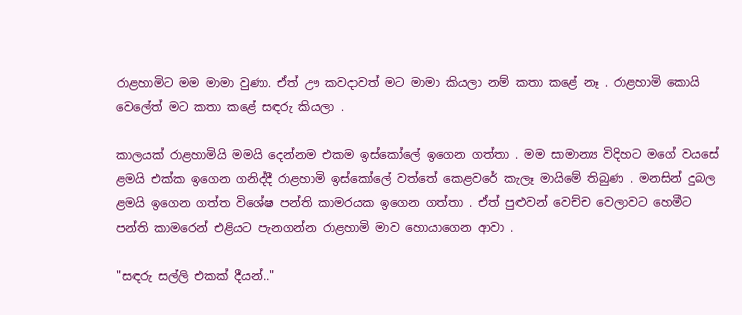රාළහාමිට මම මාමා වුණා. ඒත් ඌ කවදාවත් මට මාමා කියලා නම් කතා කළේ නෑ . රාළහාමි කොයි වෙලේත් මට කතා කළේ සඳරු කියලා .

කාලයක් රාළහාමියි මමයි දෙන්නම එකම ඉස්කෝලේ ඉගෙන ගත්තා . මම සාමාන්‍ය විදිහට මගේ වයසේ ළමයි එක්ක ඉගෙන ගනිද්දී රාළහාමි ඉස්කෝලේ වත්තේ කෙළවරේ කැලෑ මායිමේ තිබුණ . මනසින් දුබල ළමයි ඉගෙන ගත්ත විශේෂ පන්ති කාමරයක ඉගෙන ගත්තා . ඒත් පුළුවන් වෙච්ච වෙලාවට හෙමීට පන්ති කාමරෙන් එළියට පැනගන්න රාළහාමි මාව හොයාගෙන ආවා .

"සඳරු සල්ලි එකක් දීයන්.."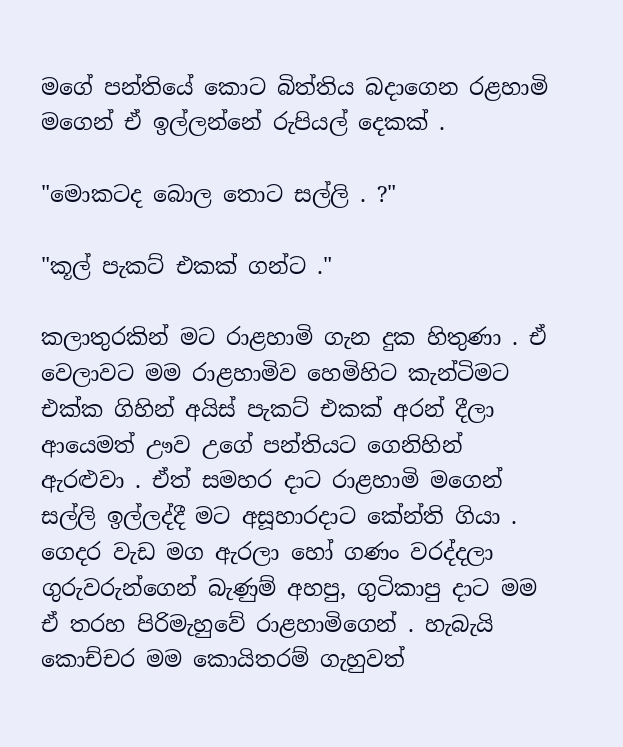මගේ පන්තියේ කොට බිත්තිය බදාගෙන රළහාමි මගෙන් ඒ ඉල්ලන්නේ රුපියල් දෙකක් .

"මොකටද බොල තොට සල්ලි . ?"

"කූල් පැකට් එකක් ගන්ට ."

කලාතුරකින් මට රාළහාමි ගැන දුක හිතුණා . ඒ වෙලාවට මම රාළහාමිව හෙමිහිට කැන්ටිමට එක්ක ගිහින් අයිස් පැකට් එකක් අරන් දීලා ආයෙමත් ඌව උගේ පන්තියට ගෙනිහින් ඇරළුවා . ඒත් සමහර දාට රාළහාමි මගෙන් සල්ලි ඉල්ලද්දී මට අසූහාරදාට කේන්ති ගියා . ගෙදර වැඩ මග ඇරලා හෝ ගණං වරද්දලා ගුරුවරුන්ගෙන් බැණුම් අහපු, ගුටිකාපු දාට මම ඒ තරහ පිරිමැහුවේ රාළහාමිගෙන් . හැබැයි කොච්චර මම කොයිතරම් ගැහුවත්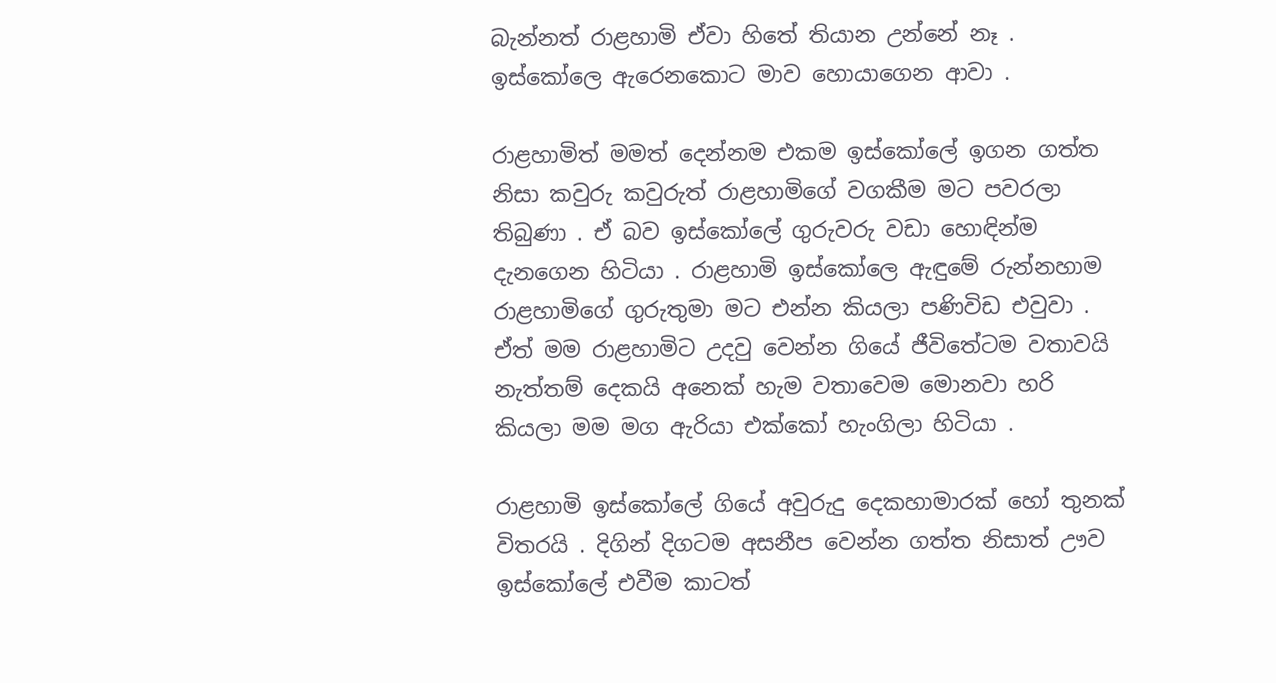බැන්නත් රාළහාමි ඒවා හිතේ තියාන උන්නේ නෑ . ඉස්කෝලෙ ඇරෙනකොට මාව හොයාගෙන ආවා .

රාළහාමිත් මමත් දෙන්නම එකම ඉස්කෝලේ ඉගන ගත්ත නිසා කවුරු කවුරුත් රාළහාමිගේ වගකීම මට පවරලා තිබුණා . ඒ බව ඉස්කෝලේ ගුරුවරු වඩා හොඳින්ම දැනගෙන හිටියා . රාළහාමි ඉස්කෝලෙ ඇඳුමේ රුන්නහාම රාළහාමිගේ ගුරුතුමා මට එන්න කියලා පණිවිඩ එවුවා . ඒත් මම රාළහාමිට උදවු වෙන්න ගියේ ජීවිතේටම වතාවයි නැත්තම් දෙකයි අනෙක් හැම වතාවෙම මොනවා හරි කියලා මම මග ඇරියා එක්කෝ හැංගිලා හිටියා .

රාළහාමි ඉස්කෝලේ ගියේ අවුරුදු දෙකහාමාරක් හෝ තුනක් විතරයි . දිගින් දිගටම අසනීප වෙන්න ගත්ත නිසාත් ඌව ඉස්කෝලේ එවීම කාටත්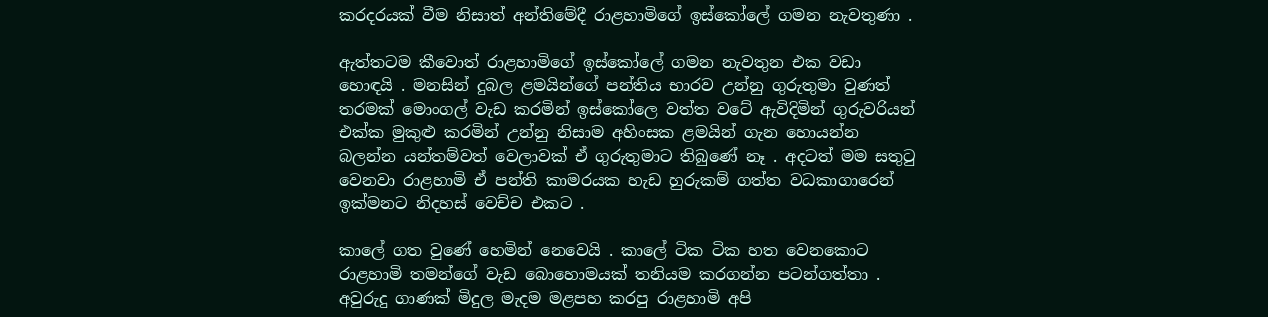කරදරයක් වීම නිසාත් අන්තිමේදී රාළහාමිගේ ඉස්කෝලේ ගමන නැවතුණා .

ඇත්තටම කීවොත් රාළහාමිගේ ඉස්කෝලේ ගමන නැවතුන එක වඩා හොඳයි . මනසින් දුබල ළමයින්ගේ පන්තිය භාරව උන්නු ගුරුතුමා වුණත් තරමක් මොංගල් වැඩ කරමින් ඉස්කෝලෙ වත්ත වටේ ඇවිදිමින් ගුරුවරියන් එක්ක මුකුළු කරමින් උන්නු නිසාම අහිංසක ළමයින් ගැන හොයන්න බලන්න යන්තම්වත් වෙලාවක් ඒ ගුරුතුමාට තිබුණේ නෑ . අදටත් මම සතුටු වෙනවා රාළහාමි ඒ පන්ති කාමරයක හැඩ හුරුකම් ගත්ත වධකාගාරෙන් ඉක්මනට නිදහස් වෙච්ච එකට .

කාලේ ගත වුණේ හෙමින් නෙවෙයි . කාලේ ටික ටික හත වෙනකොට රාළහාමි තමන්ගේ වැඩ බොහොමයක් තනියම කරගන්න පටන්ගත්තා . අවුරුදු ගාණක් මිදුල මැදම මළපහ කරපු රාළහාමි අපි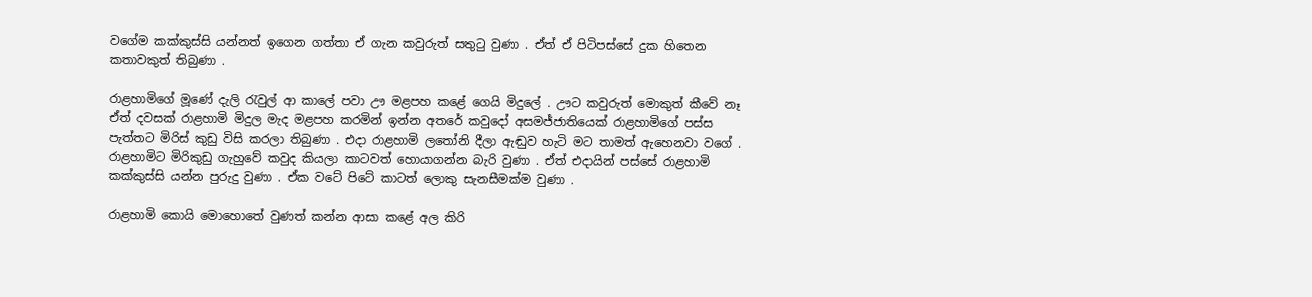වගේම කක්කුස්සි යන්නත් ඉගෙන ගත්තා ඒ ගැන කවුරුත් සතුටු වුණා . ඒත් ඒ පිටිපස්සේ දුක හිතෙන කතාවකුත් තිබුණා .

රාළහාමිගේ මූණේ දැලි රැවුල් ආ කාලේ පවා ඌ මළපහ කළේ ගෙයි මිදුලේ . ඌට කවුරුත් මොකුත් කීවේ නෑ ඒත් දවසක් රාළහාමි මිදුල මැද මළපහ කරමින් ඉන්න අතරේ කවුදෝ අසමජ්ජාතියෙක් රාළහාමිගේ පස්ස පැත්තට මිරිස් කුඩු විසි කරලා තිබුණා . එදා රාළහාමි ලතෝනි දීලා ඇඬුව හැටි මට තාමත් ඇහෙනවා වගේ . රාළහාමිට මිරිකුඩු ගැහුවේ කවුද කියලා කාටවත් හොයාගන්න බැරි වුණා . ඒත් එදායින් පස්සේ රාළහාමි කක්කුස්සි යන්න පුරුදු වුණා . ඒක වටේ පිටේ කාටත් ලොකු සැනසීමක්ම වුණා .

රාළහාමි කොයි මොහොතේ වුණත් කන්න ආසා කළේ අල කිරි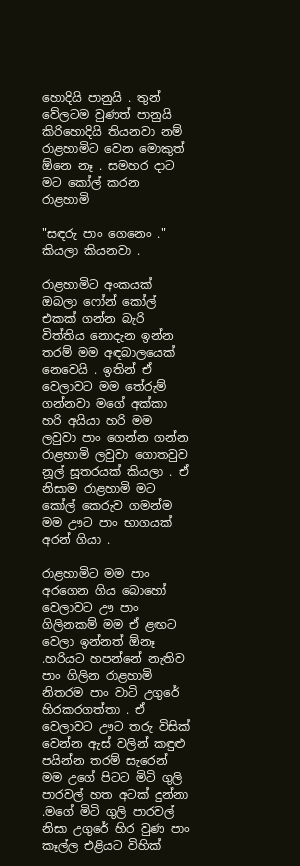හොදියි පානුයි . තුන් වේලටම වුණත් පානුයි කිරිහොදියි තියනවා නම් රාළහාමිට වෙන මොකුත් ඕනෙ නෑ . සමහර දාට මට කෝල් කරන රාළහාමි

"සඳරු පාං ගෙනෙං ." කියලා කියනවා .

රාළහාමිට අංකයක් ඔබලා ෆෝන් කෝල් එකක් ගන්න බැරි විත්තිය නොදැන ඉන්න තරම් මම අඳබාලයෙක් නෙවෙයි . ඉතින් ඒ වෙලාවට මම තේරුම් ගන්නවා මගේ අක්කා හරි අයියා හරි මම ලවුවා පාං ගෙන්න ගන්න රාළහාමි ලවුවා ගොතවුව නූල් සූතරයක් කියලා . ඒ නිසාම රාළහාමි මට කෝල් කෙරුව ගමන්ම මම ඌට පාං භාගයක් අරන් ගියා .

රාළහාමිට මම පාං අරගෙන ගිය බොහෝ වෙලාවට ඌ පාං ගිලිනකම් මම ඒ ළඟට වෙලා ඉන්නත් ඕනෑ .හරියට හපන්නේ නැතිව පාං ගිලින රාළහාමි නිතරම පාං වාටි උගුරේ හිරකරගත්තා . ඒ වෙලාවට ඌට තරු විසික් වෙන්න ඇස් වලින් කඳුළු පයින්න තරම් සැරෙන් මම උගේ පිටට මිටි ගුලි පාරවල් හත අටක් දුන්නා .මගේ මිටි ගුලි පාරවල් නිසා උගුරේ හිර වුණ පාං කෑල්ල එළියට විහික්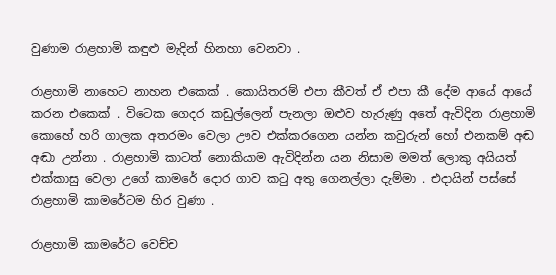වුණාම රාළහාමි කඳුළු මැදින් හිනහා වෙනවා .

රාළහාමි නාහෙට නාහන එකෙක් . කොයිතරම් එපා කීවත් ඒ එපා කී දේම ආයේ ආයේ කරන එකෙක් . විටෙක ගෙදර කඩුල්ලෙන් පැනලා ඔළුව හැරුණු අතේ ඇවිදින රාළහාමි කොහේ හරි ගාලක අතරමං වෙලා ඌව එක්කරගෙන යන්න කවුරුන් හෝ එනකම් අඬ අඬා උන්නා . රාළහාමි කාටත් නොකියාම ඇවිදින්න යන නිසාම මමත් ලොකු අයියත් එක්කාසු වෙලා උගේ කාමරේ දොර ගාව කටු අතු ගෙනල්ලා දැම්මා . එදායින් පස්සේ රාළහාමි කාමරේටම හිර වුණා .

රාළහාමි කාමරේට වෙච්ච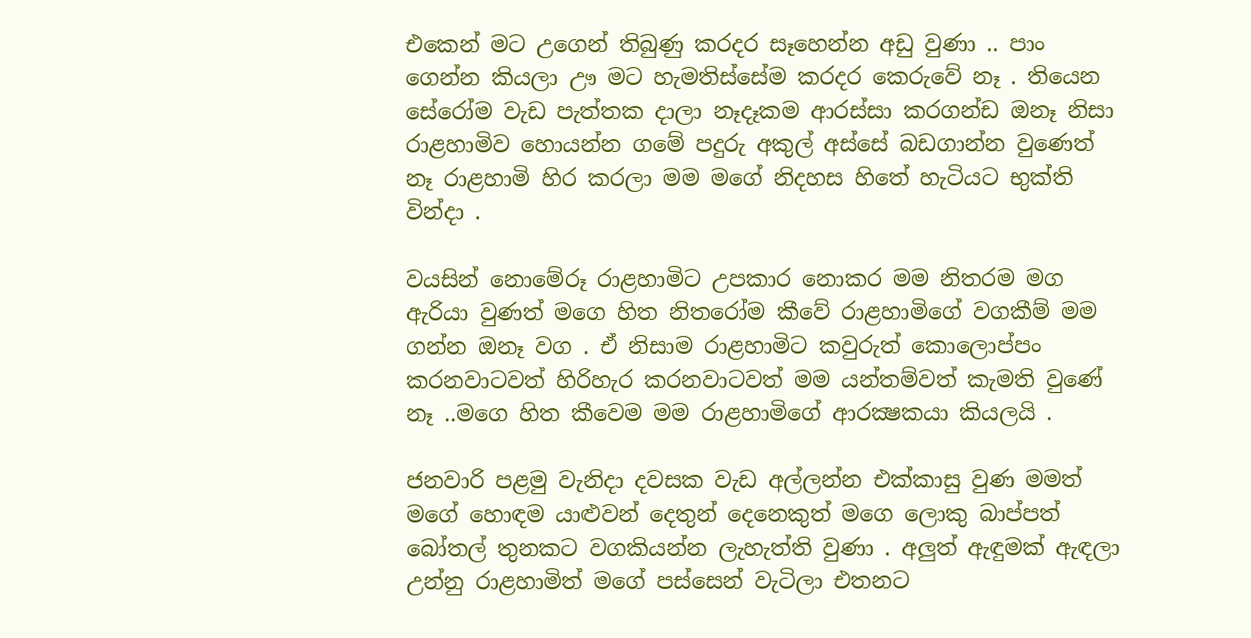එකෙන් මට උගෙන් තිබුණු කරදර සෑහෙන්න අඩු වුණා .. පාං ගෙන්න කියලා ඌ මට හැමතිස්සේම කරදර කෙරුවේ නෑ . තියෙන සේරෝම වැඩ පැත්තක දාලා නෑදෑකම ආරස්සා කරගන්ඩ ඔනෑ නිසා රාළහාමිව හොයන්න ගමේ පදුරු අකුල් අස්සේ බඩගාන්න වුණෙත් නෑ රාළහාමි හිර කරලා මම මගේ නිදහස හිතේ හැටියට භුක්ති වින්දා .

වයසින් නොමේරූ රාළහාමිට උපකාර නොකර මම නිතරම මග ඇරියා වුණත් මගෙ හිත නිතරෝම කීවේ රාළහාමිගේ වගකීම් මම ගන්න ඔනෑ වග . ඒ නිසාම රාළහාමිට කවුරුත් කොලොප්පං කරනවාටවත් හිරිහැර කරනවාටවත් මම යන්තම්වත් කැමති වුණේ නෑ ..මගෙ හිත කීවෙම මම රාළහාමිගේ ආරක්‍ෂකයා කියලයි .

ජනවාරි පළමු වැනිදා දවසක වැඩ අල්ලන්න එක්කාසු වුණ මමත් මගේ හොඳම යාළුවන් දෙතුන් දෙනෙකුත් මගෙ ලොකු බාප්පත් බෝතල් තුනකට වගකියන්න ලැහැත්ති වුණා . අලුත් ඇඳුමක් ඇඳලා උන්නු රාළහාමිත් මගේ පස්සෙන් වැටිලා එතනට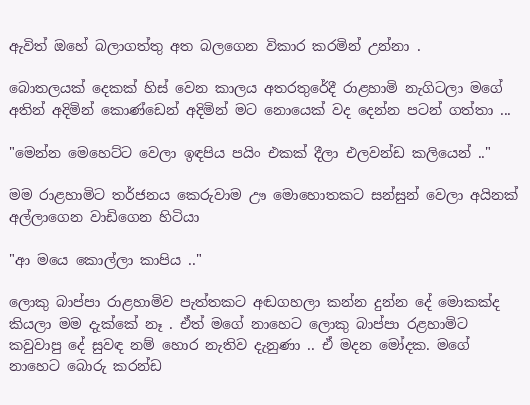ඇවිත් ඔහේ බලාගත්තු අත බලගෙන විකාර කරමින් උන්නා .

බොතලයක් දෙකක් හිස් වෙන කාලය අතරතුරේදී රාළහාමි නැගිටලා මගේ අතින් අදිමින් කොණ්ඩෙන් අදිමින් මට නොයෙක් වද දෙන්න පටන් ගත්තා ...

"මෙන්න මෙහෙට්ට වෙලා ඉඳපිය පයිං එකක් දීලා එලවන්ඩ කලියෙන් .."

මම රාළහාමිට තර්ජනය කෙරුවාම ඌ මොහොතකට සන්සුන් වෙලා අයිනක් අල්ලාගෙන වාඩිගෙන හිටියා

"ආ මයෙ කොල්ලා කාපිය .."

ලොකු බාප්පා රාළහාමිව පැත්තකට අඬගහලා කන්න දුන්න දේ මොකක්ද කියලා මම දැක්කේ නෑ . ඒත් මගේ නාහෙට ලොකු බාප්පා රළහාමිට කවුවාපු දේ සුවඳ නම් හොර නැතිව දැනුණා .. ඒ මදන මෝදක. මගේ නාහෙට බොරු කරන්ඩ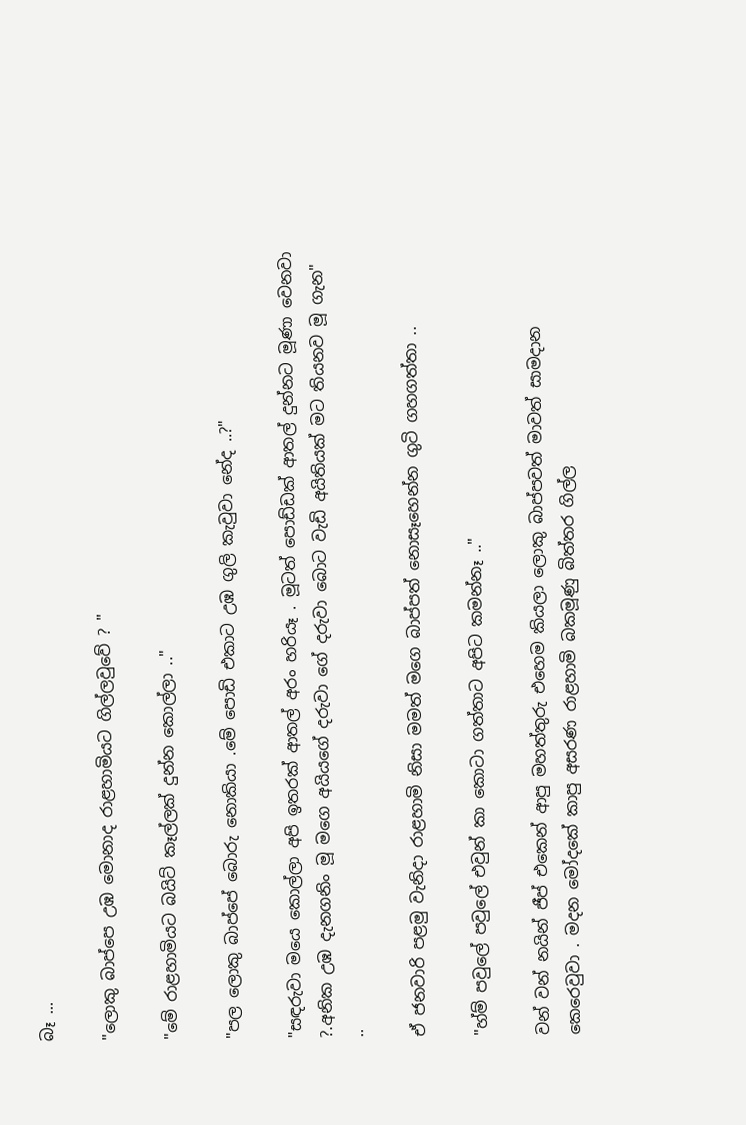බෑ ...

"ලොකු බාප්පෙ උඹ මොනාද රාළහාමියට ගිල්ලවුවේ ? "

"මේ රාළහාමියට බයිට් කෑල්ලක් දුන්න කොල්ලා .."

"පල ලොකු බාප්පේ බොරු නොකියා .මේ පොඩි එකාට උඹ ගුලි කැවුවා නේද ..?"

"සඳරුවා මයෙ කොල්ලා අපි ඉතරක් ආතල් අරං හරියෑ . මූටත් පොඩ්ඩක් ආතල් දුන්නට මූණා වෙනවා ?.අනික උඹ දැනගනිං මූ මගෙ අයියගේ දරුවා ගේ දරුවා බොට වැඩි අයිතියක් මට තියනව මූ ගැන" ..

ඒ ජනවාරි පළමු වැනිදා රාළහාමි නිසා මමත් මගෙ බාප්පත් නොසෑහෙන්න ගුටි ගහගත්තා ..

"හ්ම් පවුලේ පවුලේ එවුන් කා කොටා ගත්තාට අපිට කමන්නෑ .."

වන් වන් නයින් ජීප් එකෙන් ආපු මහත්තුරු එහෙම කියලා ලොකු බාප්පවත් මාවත් සාමදාන කෙරෙවුවා . මදන මෝදකේ කාපු අසරණ රාළහාමි බකමූණු බිත්තර ගිල්ල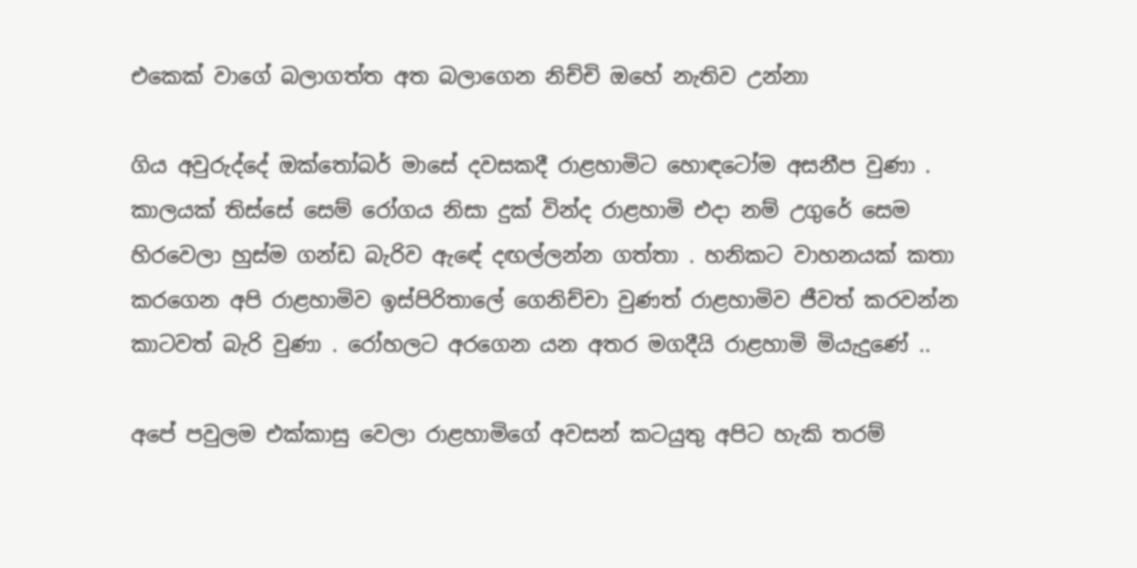එකෙක් වාගේ බලාගත්ත අත බලාගෙන නිච්චි ඔහේ නැතිව උන්නා

ගිය අවුරුද්දේ ඔක්තෝබර් මාසේ දවසකදී රාළහාමිට හොඳටෝම අසනීප වුණා . කාලයක් තිස්සේ සෙම් රෝගය නිසා දුක් වින්ද රාළහාමි එදා නම් උගුරේ සෙම හිරවෙලා හුස්ම ගන්ඩ බැරිව ඇඳේ දඟල්ලන්න ගත්තා . හනිකට වාහනයක් කතා කරගෙන අපි රාළහාමිව ඉස්පිරිතාලේ ගෙනිච්චා වුණත් රාළහාමිව ජීවත් කරවන්න කාටවත් බැරි වුණා . රෝහලට අරගෙන යන අතර මගදීයි රාළහාමි මියැදුණේ ..

අපේ පවුලම එක්කාසු වෙලා රාළහාමිගේ අවසන් කටයුතු අපිට හැකි තරම්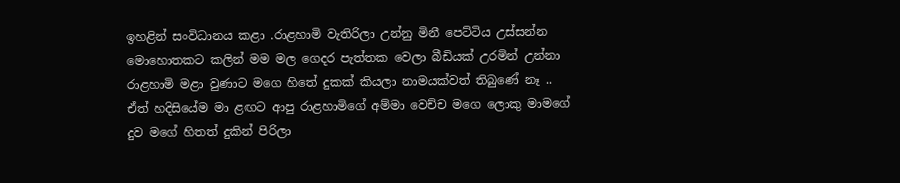ඉහළින් සංවිධානය කළා .රාළහාමි වැතිරිලා උන්නු මිනී පෙට්ටිය උස්සන්න මොහොතකට කලින් මම මල ගෙදර පැත්තක වෙලා බීඩියක් උරමින් උන්නා රාළහාමි මළා වුණාට මගෙ හිතේ දුකක් කියලා නාමයක්වත් තිබුණේ නෑ .. ඒත් හදිසියේම මා ළඟට ආපු රාළහාමිගේ අම්මා වෙච්ච මගෙ ලොකු මාමගේ දුව මගේ හිතත් දුකින් පිරිලා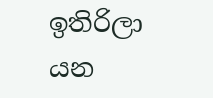ඉතිරිලා යන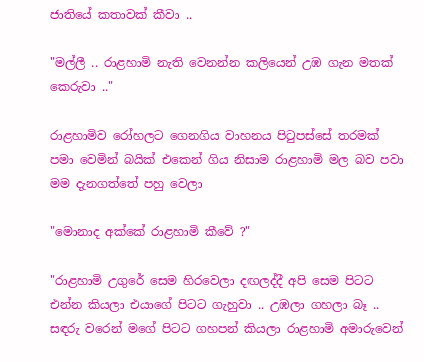ජාතියේ කතාවක් කීවා ..

"මල්ලී .. රාළහාමි නැති වෙනන්න කලියෙන් උඹ ගැන මතක් කෙරුවා .."

රාළහාමිව රෝහලට ගෙනගිය වාහනය පිටුපස්සේ තරමක් පමා වෙමින් බයික් එකෙන් ගිය නිසාම රාළහාමි මල බව පවා මම දැනගත්තේ පහු වෙලා

"මොනාද අක්කේ රාළහාමි කීවේ ?"

"රාළහාමි උගුරේ සෙම හිරවෙලා දඟලද්දී අපි සෙම පිටට එන්න කියලා එයාගේ පිටට ගැහුවා .. උඹලා ගහලා බෑ .. සඳරු වරෙන් මගේ පිටට ගහපන් කියලා රාළහාමි අමාරුවෙන්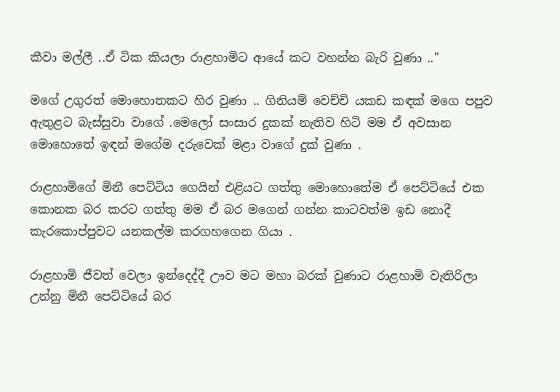කීවා මල්ලී ..ඒ ටික කියලා රාළහාමිට ආයේ කට වහන්න බැරි වුණා .."

මගේ උගුරත් මොහොතකට හිර වුණා .. ගිනියම් වෙච්චි යකඩ කඳක් මගෙ පපුව ඇතුළට බැස්සුවා වාගේ .මෙලෝ සංසාර දුකක් නැතිව හිටි මම ඒ අවසාන මොහොතේ ඉඳන් මගේම දරුවෙක් මළා වාගේ දුක් වුණා .

රාළහාමිගේ මිනී පෙට්ටිය ගෙයින් එළියට ගත්තු මොහොතේම ඒ පෙට්ටියේ එක කොනක බර කරට ගත්තු මම ඒ බර මගෙන් ගන්න කාටවත්ම ඉඩ නොදී කැරකොප්පුවට යනකල්ම කරගහගෙන ගියා .

රාළහාමි ජීවත් වෙලා ඉන්දෙද්දී ඌව මට මහා බරක් වුණාට රාළහාමි වැතිරිලා උන්නු මිනී පෙට්ටියේ බර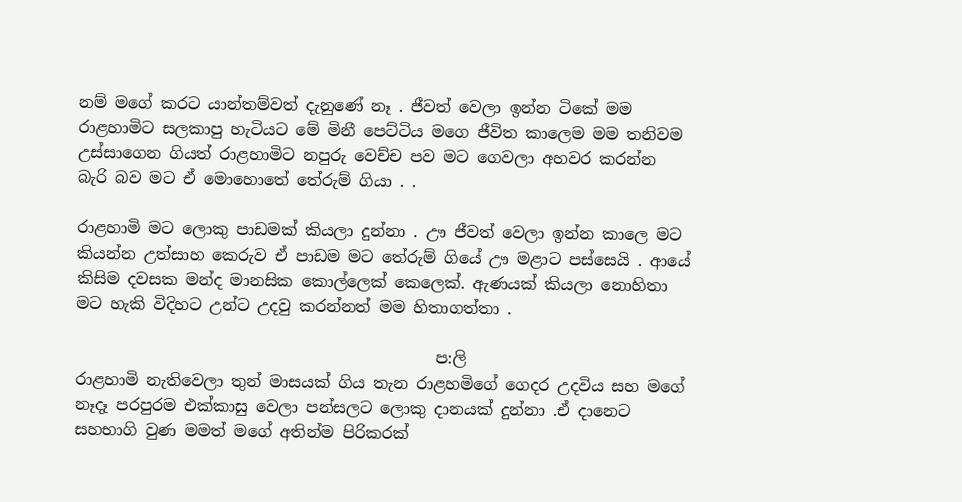නම් මගේ කරට යාන්තම්වත් දැනුණේ නෑ . ජීවත් වෙලා ඉන්න ටිකේ මම රාළහාමිට සලකාපු හැටියට මේ මිනී පෙට්ටිය මගෙ ජීවිත කාලෙම මම තනිවම උස්සාගෙන ගියත් රාළහාමිට නපුරු වෙච්ච පව මට ගෙවලා අහවර කරන්න බැරි බව මට ඒ මොහොතේ තේරුම් ගියා . .

රාළහාමි මට ලොකු පාඩමක් කියලා දුන්නා . ඌ ජීවත් වෙලා ඉන්න කාලෙ මට කියන්න උත්සාහ කෙරුව ඒ පාඩම මට තේරුම් ගියේ ඌ මළාට පස්සෙයි . ආයේ කිසිම දවසක මන්ද මානසික කොල්ලෙක් කෙලෙක්. ඇණයක් කියලා නොහිතා මට හැකි විදිහට උන්ට උදවු කරන්නත් මම හිතාගත්තා .

                                             ප:ලි
රාළහාමි නැතිවෙලා තුන් මාසයක් ගිය තැන රාළහමිගේ ගෙදර උදවිය සහ මගේ නෑදෑ පරපුරම එක්කාසු වෙලා පන්සලට ලොකු දානයක් දුන්නා .ඒ දානෙට සහභාගි වුණ මමත් මගේ අතින්ම පිරිකරක්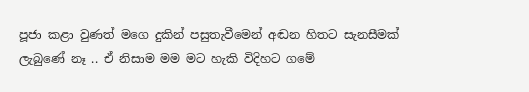පූජා කළා වුණත් මගෙ දුකින් පසුතැවීමෙන් අඬන හිතට සැනසීමක් ලැබුණේ නෑ .. ඒ නිසාම මම මට හැකි විදිහට ගමේ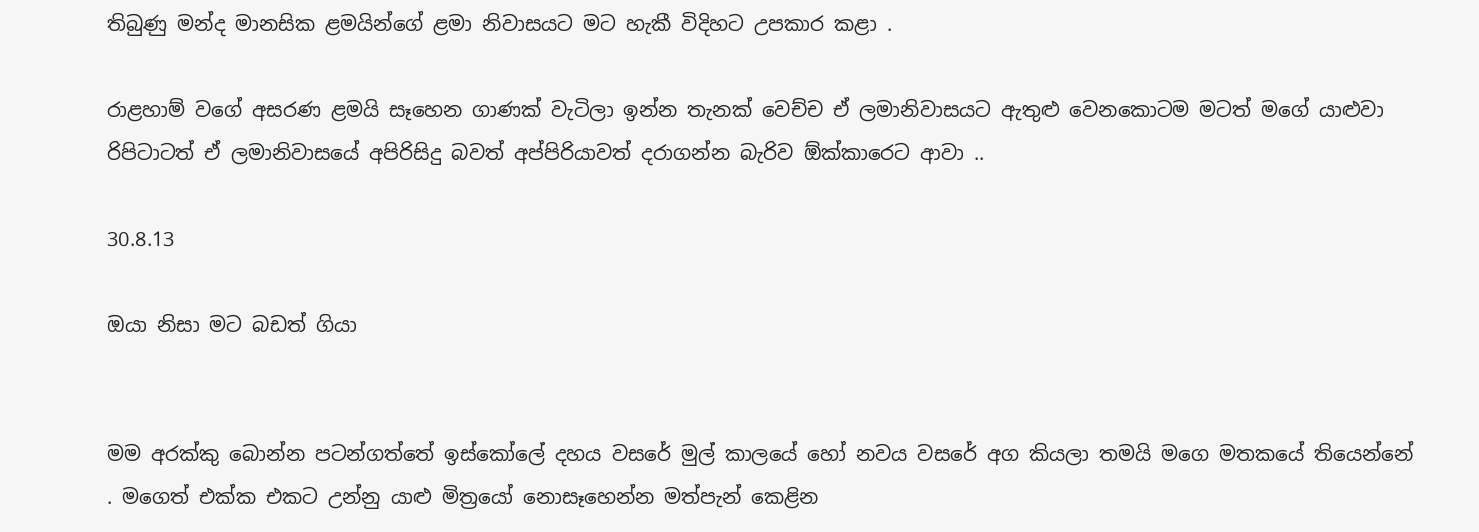තිබුණු මන්ද මානසික ළමයින්ගේ ළමා නිවාසයට මට හැකී විදිහට උපකාර කළා .

රාළහාම් වගේ අසරණ ළමයි සෑහෙන ගාණක් වැටිලා ඉන්න තැනක් වෙච්ච ඒ ලමානිවාසයට ඇතුළු වෙනකොටම මටත් මගේ යාළුවා රිපිටාටත් ඒ ලමානිවාසයේ අපිරිසිදු බවත් අප්පිරියාවත් දරාගන්න බැරිව ඕක්කාරෙට ආවා ..

30.8.13

ඔයා නිසා මට බඩත් ගියා


මම අරක්කු බොන්න පටන්ගත්තේ ඉස්කෝලේ දහය වසරේ මුල් කාලයේ හෝ නවය වසරේ අග කියලා තමයි මගෙ මතකයේ තියෙන්නේ . මගෙත් එක්ක එකට උන්නු යාළු මිත්‍රයෝ නොසෑහෙන්න මත්පැන් කෙළින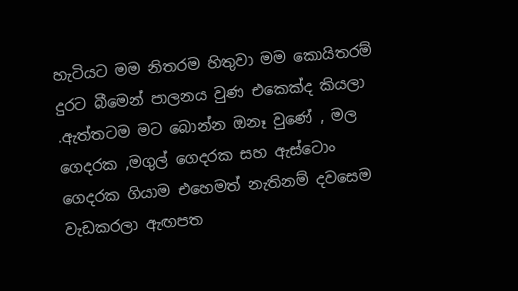හැටියට මම නිතරම හිතුවා මම කොයිතරම් දුරට බීමෙන් පාලනය වුණ එකෙක්ද කියලා .ඇත්තටම මට බොන්න ඔනෑ වුණේ , මල ගෙදරක ,මගුල් ගෙදරක සහ ඇස්ටොං ගෙදරක ගියාම එහෙමත් නැතිනම් දවසෙම වැඩකරලා ඇඟපත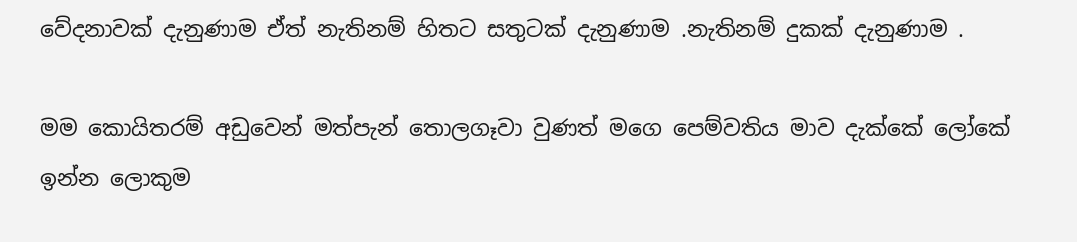වේදනාවක් දැනුණාම ඒත් නැතිනම් හිතට සතුටක් දැනුණාම .නැතිනම් දුකක් දැනුණාම .

මම කොයිතරම් අඩුවෙන් මත්පැන් තොලගෑවා වුණත් මගෙ පෙම්වතිය මාව දැක්කේ ලෝකේ ඉන්න ලොකුම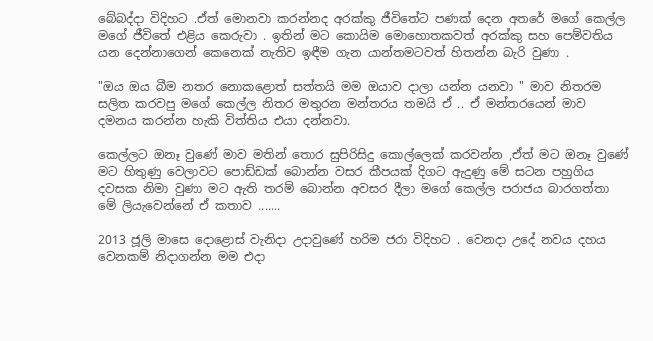බේබද්දා විදිහට .ඒත් මොනවා කරන්නද අරක්කු ජීවිතේට පණක් දෙන අතරේ මගේ කෙල්ල මගේ ජීවිතේ එළිය කෙරුවා . ඉතින් මට කොයිම මොහොතකවත් අරක්කු සහ පෙම්වතිය යන දෙන්නාගෙන් කෙනෙක් නැතිව ඉඳීම ගැන යාන්තමටවත් හිතන්න බැරි වුණා .

"ඔය ඔය බීම නතර නොකළොත් සත්තයි මම ඔයාව දාලා යන්න යනවා " මාව නිතරම සලිත කරවපු මගේ කෙල්ල නිතර මතුරන මන්තරය තමයි ඒ .. ඒ මන්තරයෙන් මාව දමනය කරන්න හැකි විත්තිය එයා දන්නවා.

කෙල්ලට ඔනෑ වුණේ මාව මතින් තොර සුපිරිසිදු කොල්ලෙක් කරවන්න ,ඒත් මට ඔනෑ වුණේ මට හිතුණු වෙලාවට පොඩ්ඩක් බොන්න වසර කීපයක් දිගට ඇදුණු මේ සටන පහුගිය දවසක නිමා වුණා මට ඇති තරම් බොන්න අවසර දීලා මගේ කෙල්ල පරාජය බාරගත්තා මේ ලියැවෙන්නේ ඒ කතාව .......

2013 ජූලි මාසෙ දොළොස් වැනිදා උදාවුණේ හරිම ජරා විදිහට . වෙනදා උදේ නවය දහය වෙනකම් නිදාගන්න මම එදා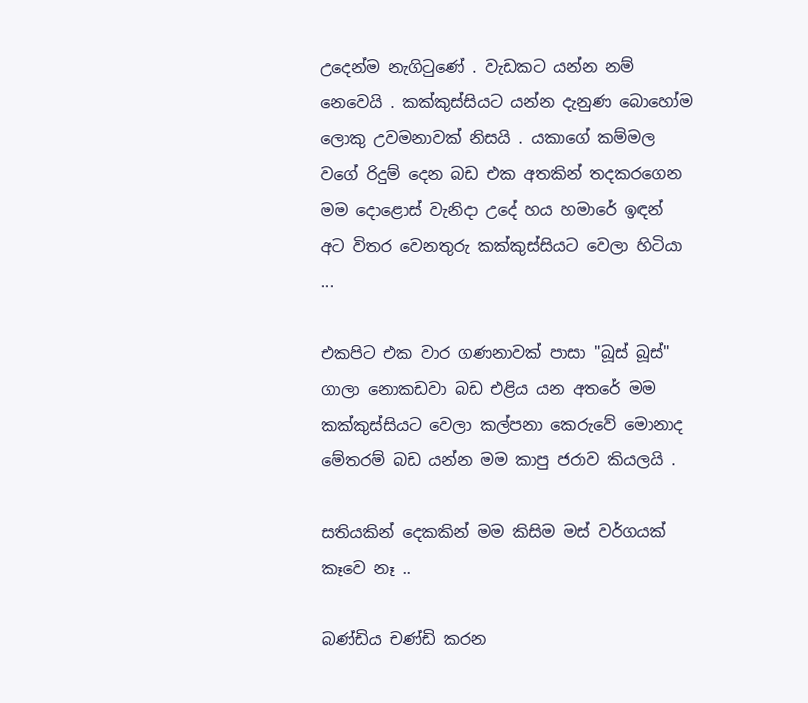උදෙන්ම නැගිටුණේ . වැඩකට යන්න නම් නෙවෙයි . කක්කුස්සියට යන්න දැනුණ බොහෝම ලොකු උවමනාවක් නිසයි . යකාගේ කම්මල වගේ රිදුම් දෙන බඩ එක අතකින් තදකරගෙන මම දොළොස් වැනිදා උදේ හය හමාරේ ඉඳන් අට විතර වෙනතුරු කක්කුස්සියට වෙලා හිටියා ...

එකපිට එක වාර ගණනාවක් පාසා "බූස් බූස්" ගාලා නොකඩවා බඩ එළිය යන අතරේ මම කක්කුස්සියට වෙලා කල්පනා කෙරුවේ මොනාද මේතරම් බඩ යන්න මම කාපු ජරාව කියලයි .

සතියකින් දෙකකින් මම කිසිම මස් වර්ගයක් කෑවෙ නෑ ..

බණ්ඩිය චණ්ඩි කරන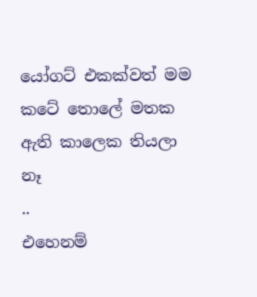යෝගට් එකක්වත් මම කටේ තොලේ මතක ඇති කාලෙක තියලා නෑ
..
එහෙනම්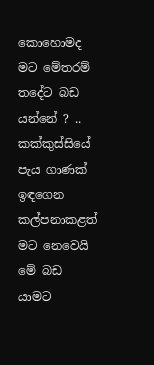කොහොමද මට මේතරම් තදේට බඩ යන්නේ ? .. කක්කුස්සියේ පැය ගාණක් ඉඳගෙන කල්පනාකළත් මට නෙවෙයි මේ බඩ යාමට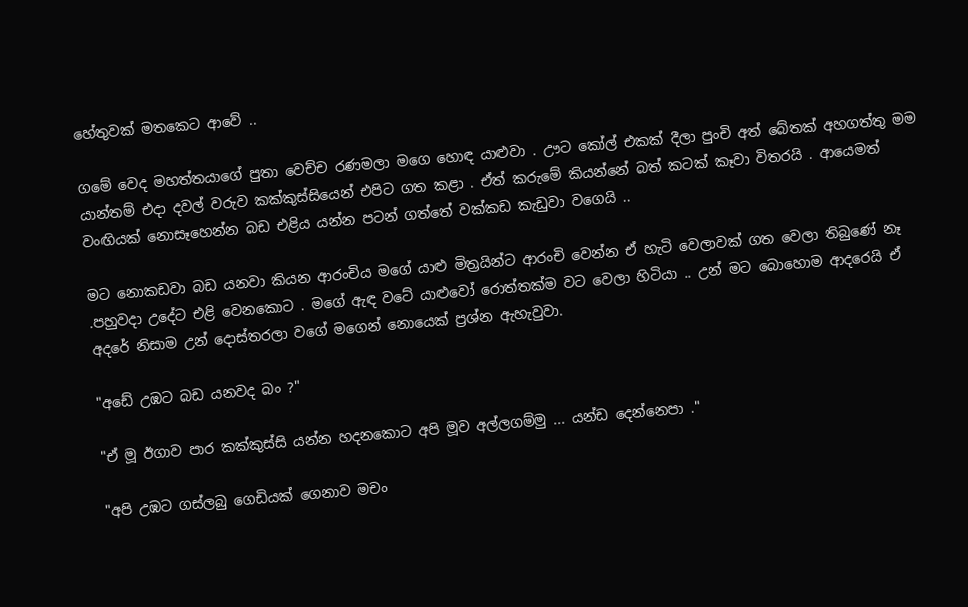හේතුවක් මතකෙට ආවේ ..

ගමේ වෙද මහත්තයාගේ පුතා වෙච්ච රණමලා මගෙ හොඳ යාළුවා . ඌට කෝල් එකක් දීලා පුංචි අත් බේතක් අහගත්තු මම යාන්තම් එදා දවල් වරුව කක්කුස්සියෙන් එපිට ගත කළා . ඒත් කරුමේ කියන්නේ බත් කටක් කෑවා විතරයි . ආයෙමත් වංඟියක් නොසෑහෙන්න බඩ එළිය යන්න පටන් ගත්තේ වක්කඩ කැඩුවා වගෙයි ..

මට නොකඩවා බඩ යනවා කියන ආරංචිය මගේ යාළු මිත්‍රයින්ට ආරංචි වෙන්න ඒ හැටි වෙලාවක් ගත වෙලා තිබුණේ නෑ .පහුවදා උදේට එළි වෙනකොට . මගේ ඇඳ වටේ යාළුවෝ රොත්තක්ම වට වෙලා හිටියා .. උන් මට බොහොම ආදරෙයි ඒ අදරේ නිසාම උන් දොස්තරලා වගේ මගෙන් නොයෙක් ප්‍රශ්න ඇහැවුවා.

"අඩේ උඹට බඩ යනවද බං ?"

"ඒ මූ ඊගාව පාර කක්කුස්සි යන්න හදනකොට අපි මූව අල්ලගම්මු ... යන්ඩ දෙන්නෙපා ."

"අපි උඹට ගස්ලබු ගෙඩියක් ගෙනාව මචං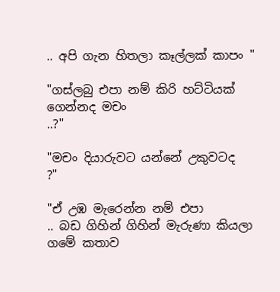.. අපි ගැන හිතලා කෑල්ලක් කාපං "

"ගස්ලබු එපා නම් කිරි හට්ටියක් ගෙන්නද මචං
..?"

"මචං දියාරුවට යන්නේ උකුවටද
?"

"ඒ උඹ මැරෙන්න නම් එපා
.. බඩ ගිහින් ගිහින් මැරුණා කියලා ගමේ කතාව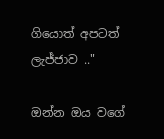ගියොත් අපටත් ලැජ්ජාව .."

ඔන්න ඔය වගේ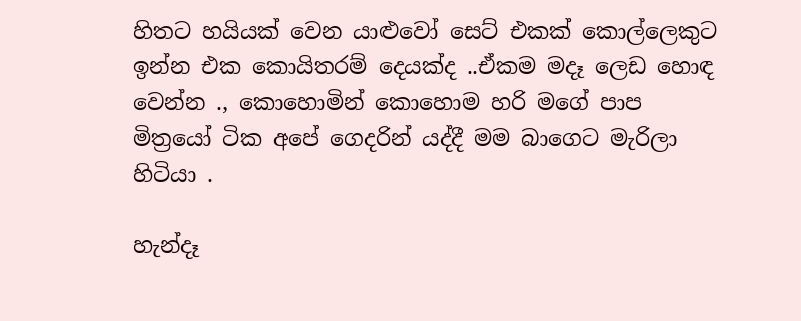හිතට හයියක් වෙන යාළුවෝ සෙට් එකක් කොල්ලෙකුට ඉන්න එක කොයිතරම් දෙයක්ද ..ඒකම මදෑ ලෙඩ හොඳ වෙන්න ., කොහොමින් කොහොම හරි මගේ පාප මිත්‍රයෝ ටික අපේ ගෙදරින් යද්දී මම බාගෙට මැරිලා හිටියා .

හැන්දෑ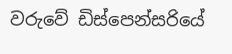වරුවේ ඩිස්පෙන්සරියේ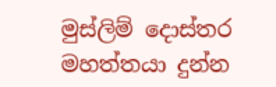මුස්ලිම් දොස්තර මහත්තයා දුන්න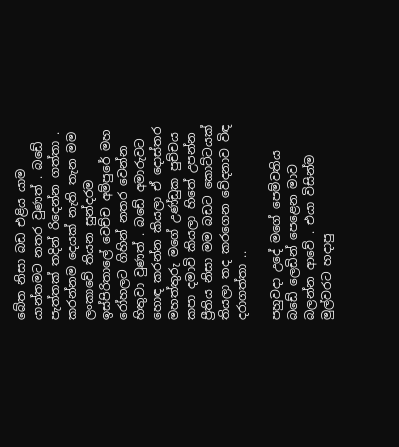බේත නිසා බඩ එළිය යාම යාන්තමට නතර වුණත් . බඩේ පැත්තක් තදින් රිදෙන්න ගත්තා . කරන්නම දෙයක් නැති තැන මම ලංකාවේ තියන සුන්දරම ඉස්පිරිතාලේ වෙච්ච අම්පුරේ මහ රෝහලට ගිහින් නතර වෙන්න හිතුවා වුණත් . බඩේ අමාරුවට හොඳ කරන්න කියලා ඒ දොස්තර මහත්තුරු මගේ උණ්ඩුක පුච්චය කපා දමාවි කියලා හිතේ උපන්න ප්‍රීතිය නිසා මම බඩට කොට්ටයක් තියලා තද කරගෙන වේදනාව විඳ දරාගත්තා ..

පහුවදා උදේ මගේ පෙම්වතිය බඩේ ලෙඩින් පෙළෙන මාව බලන්න ආවේ . එයා විසින්ම මුල්වරට හදාපු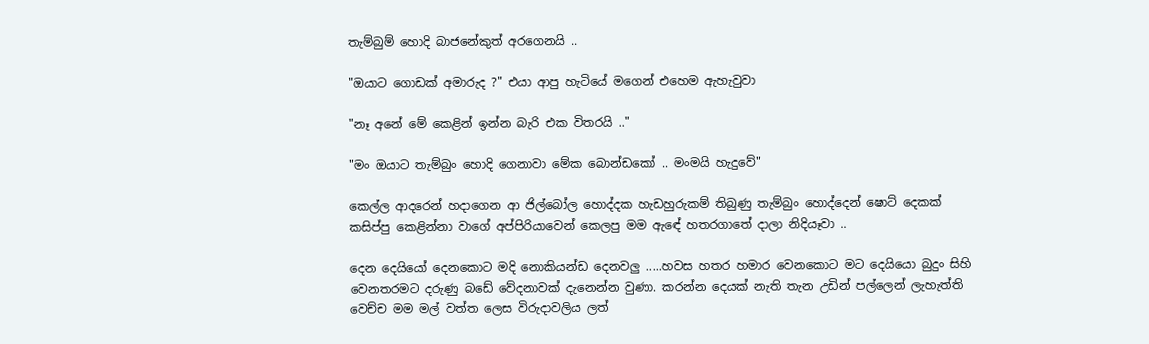තැම්බුම් හොදි බාජනේකුත් අරගෙනයි ..

"ඔයාට ගොඩක් අමාරුද ?" එයා ආපු හැටියේ මගෙන් එහෙම ඇහැවුවා

"නෑ අනේ මේ කෙළින් ඉන්න බැරි එක විතරයි .."

"මං ඔයාට තැම්බුං හොදි ගෙනාවා මේක බොන්ඩකෝ .. මංමයි හැදුවේ"

කෙල්ල ආදරෙන් හදාගෙන ආ ජිල්බෝල හොද්දක හැඩහුරුකම් තිබුණු තැම්බුං හොද්දෙන් ෂොට් දෙකක් කසිප්පු කෙළින්නා වාගේ අප්පිරියාවෙන් කෙලපු මම ඇඳේ හතරගාතේ දාලා නිදියෑවා ..

දෙන දෙයියෝ දෙනකොට මදි නොකියන්ඩ දෙනවලු .....හවස හතර හමාර වෙනකොට මට දෙයියො බුදුං සිහි වෙනතරමට දරුණු බඩේ වේදනාවක් දැනෙන්න වුණා. කරන්න දෙයක් නැති තැන උඩින් පල්ලෙන් ලැහැත්ති වෙච්ච මම මල් වත්ත ලෙස විරුදාවලිය ලත්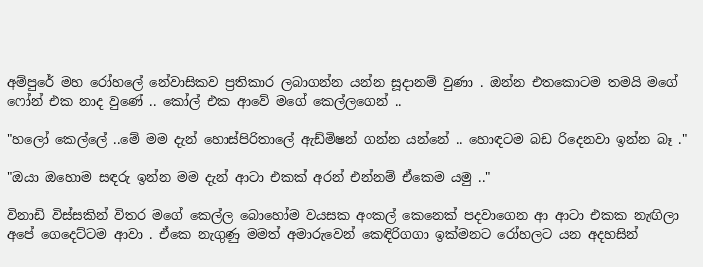අම්පුරේ මහ රෝහලේ නේවාසිකව ප්‍රතිකාර ලබාගන්න යන්න සූදානම් වුණා . ඔන්න එතකොටම තමයි මගේ ෆෝන් එක නාද වුණේ .. කෝල් එක ආවේ මගේ කෙල්ලගෙන් ..

"හලෝ කෙල්ලේ ..මේ මම දැන් හොස්පිරිතාලේ ඇඩ්මිෂන් ගන්න යන්නේ .. හොඳටම බඩ රිදෙනවා ඉන්න බෑ ."

"ඔයා ඔහොම සඳරු ඉන්න මම දැන් ආටා එකක් අරන් එන්නම් ඒකෙම යමු .."

විනාඩි විස්සකින් විතර මගේ කෙල්ල බොහෝම වයසක අංකල් කෙනෙක් පදවාගෙන ආ ආටා එකක නැඟිලා අපේ ගෙදෙට්ටම ආවා . ඒකෙ නැගුණු මමත් අමාරුවෙන් කෙඳිරිගගා ඉක්මනට රෝහලට යන අදහසින්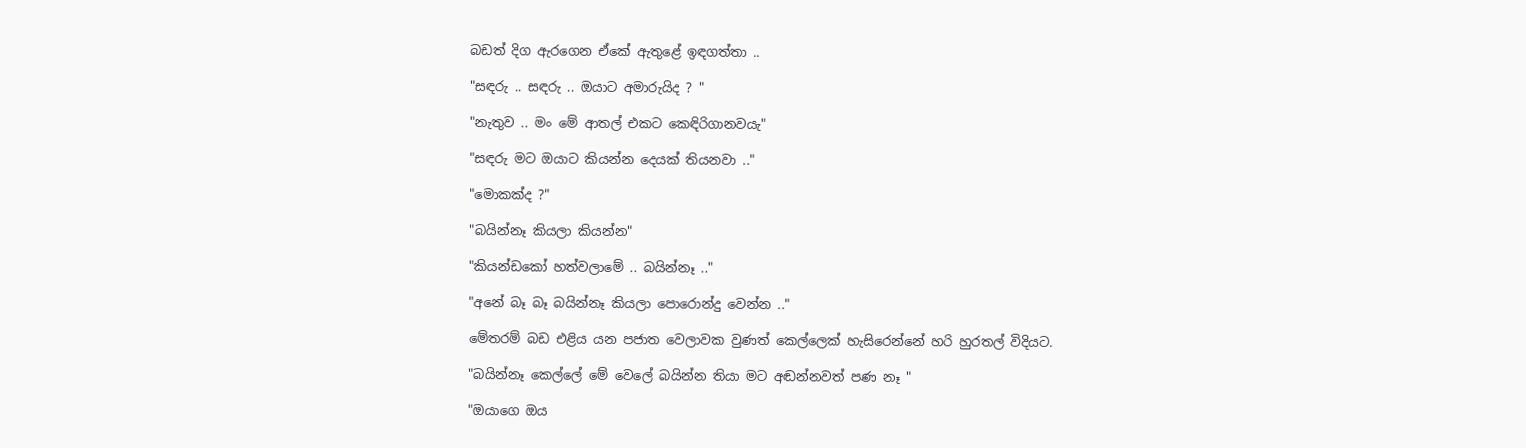බඩත් දිග ඇරගෙන ඒකේ ඇතුළේ ඉඳගත්තා ..

"සඳරු .. සඳරු .. ඔයාට අමාරුයිද ? "

"නැතුව .. මං මේ ආතල් එකට කෙඳිරිගානවයැ"

"සඳරු මට ඔයාට කියන්න දෙයක් තියනවා .."

"මොකක්ද ?"

"බයින්නෑ කියලා කියන්න"

"කියන්ඩකෝ හත්වලාමේ .. බයින්නෑ .."

"අනේ බෑ බෑ බයින්නෑ කියලා පොරොන්දු වෙන්න .."

මේතරම් බඩ එළිය යන පජාත වෙලාවක වුණත් කෙල්ලෙක් හැසිරෙන්නේ හරි හුරතල් විදියට.

"බයින්නෑ කෙල්ලේ මේ වෙලේ බයින්න තියා මට අඬන්නවත් පණ නෑ "

"ඔයාගෙ ඔය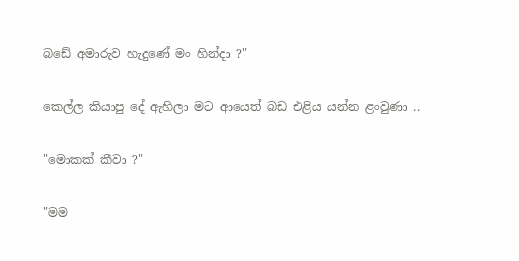බඩේ අමාරුව හැදුණේ මං හින්දා ?"

කෙල්ල කියාපු දේ ඇහිලා මට ආයෙත් බඩ එළිය යන්න ළංවුණා ..

"මොකක් කීවා ?"

"මම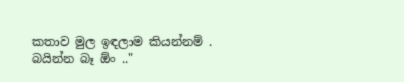කතාව මුල ඉඳලාම කියන්නම් . බයින්න බෑ ඕං .."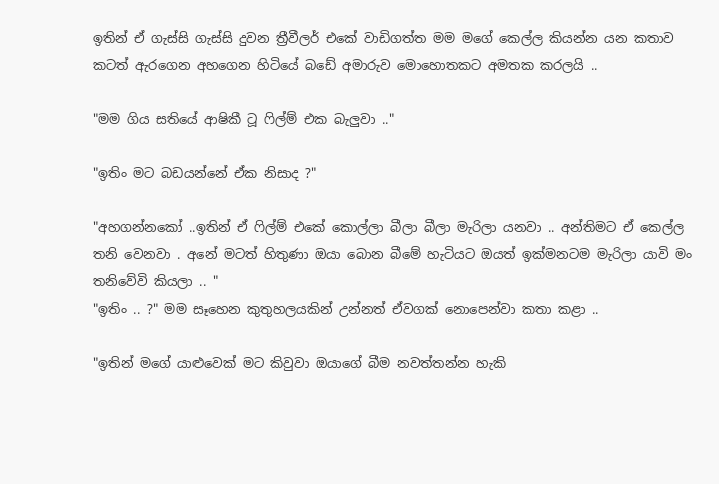ඉතින් ඒ ගැස්සි ගැස්සි දුවන ත්‍රීවීලර් එකේ වාඩිගත්ත මම මගේ කෙල්ල කියන්න යන කතාව කටත් ඇරගෙන අහගෙන හිටියේ බඩේ අමාරුව මොහොතකට අමතක කරලයි ..

"මම ගිය සතියේ ආෂිකී ටූ ෆිල්ම් එක බැලුවා .."

"ඉතිං මට බඩයන්නේ ඒක නිසාද ?"

"අහගන්නකෝ ..ඉතින් ඒ ෆිල්ම් එකේ කොල්ලා බීලා බීලා මැරිලා යනවා .. අන්තිමට ඒ කෙල්ල තනි වෙනවා . අනේ මටත් හිතුණා ඔයා බොන බීමේ හැටියට ඔයත් ඉක්මනටම මැරිලා යාවි මං තනිවේවි කියලා .. "
"ඉතිං .. ?" මම සෑහෙන කුතුහලයකින් උන්නත් ඒවගක් නොපෙන්වා කතා කළා ..

"ඉතින් මගේ යාළුවෙක් මට කිවුවා ඔයාගේ බීම නවත්තන්න හැකි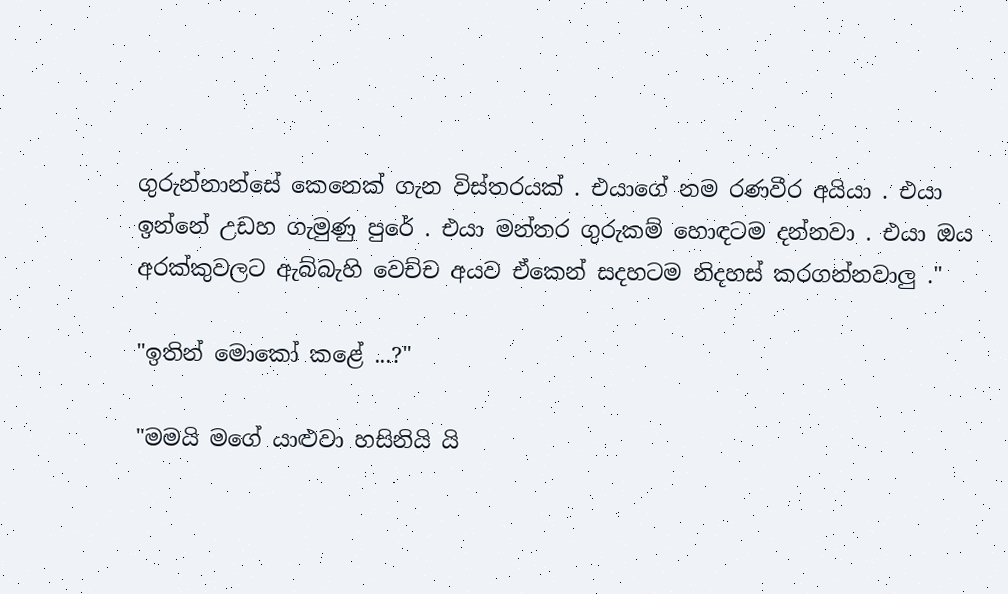ගුරුන්නාන්සේ කෙනෙක් ගැන විස්තරයක් . එයාගේ නම රණවීර අයියා . එයා ඉන්නේ උඩහ ගැමුණු පුරේ . එයා මන්තර ගුරුකම් හොඳටම දන්නවා . එයා ඔය අරක්කුවලට ඇබ්බැහි වෙච්ච අයව ඒකෙන් සදහටම නිදහස් කරගන්නවාලු ."

"ඉතින් මොකෝ කළේ ...?"

"මමයි මගේ යාළුවා හසිනියි යි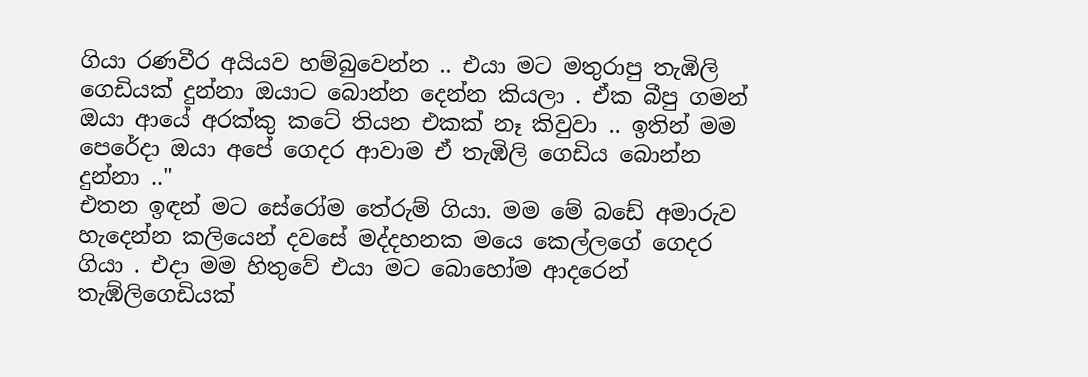ගියා රණවීර අයියව හම්බුවෙන්න .. එයා මට මතුරාපු තැඹිලි ගෙඩියක් දුන්නා ඔයාට බොන්න දෙන්න කියලා . ඒක බීපු ගමන් ඔයා ආයේ අරක්කු කටේ තියන එකක් නෑ කිවුවා .. ඉතින් මම පෙරේදා ඔයා අපේ ගෙදර ආවාම ඒ තැඹිලි ගෙඩිය බොන්න දුන්නා .."
එතන ඉඳන් මට සේරෝම තේරුම් ගියා. මම මේ බඩේ අමාරුව හැදෙන්න කලියෙන් දවසේ මද්දහනක මයෙ කෙල්ලගේ ගෙදර ගියා . එදා මම හිතුවේ එයා මට බොහෝම ආදරෙන් තැඹ්ලිගෙඩියක්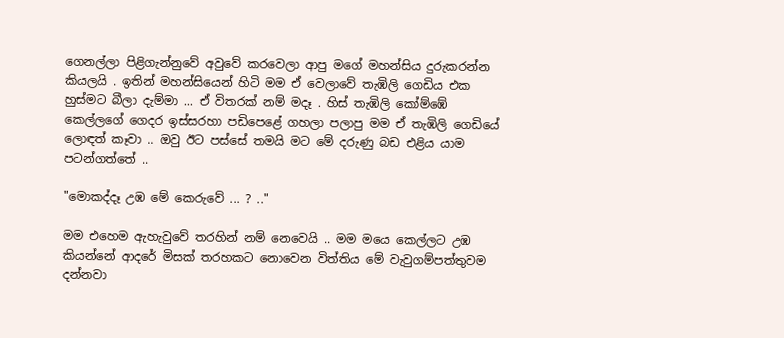ගෙනල්ලා පිළිගැන්නුවේ අවුවේ කරවෙලා ආපු මගේ මහන්සිය දුරුකරන්න කියලයි . ඉතින් මහන්සියෙන් හිටි මම ඒ වෙලාවේ තැඹිලි ගෙඩිය එක හුස්මට බීලා දැම්මා ... ඒ විතරක් නම් මදෑ . හිස් තැඹිලි කෝම්ඹේ කෙල්ලගේ ගෙදර ඉස්සරහා පඩිපෙළේ ගහලා පලාපු මම ඒ තැඹිලි ගෙඩියේ ලොඳත් කෑවා .. ඔවු ඊට පස්සේ තමයි මට මේ දරුණු බඩ එළිය යාම පටන්ගත්තේ ..

"මොකද්දෑ උඹ මේ කෙරුවේ ... ? .."

මම එහෙම ඇහැවුවේ තරහින් නම් නෙවෙයි .. මම මයෙ කෙල්ලට උඹ කියන්නේ ආදරේ මිසක් තරහකට නොවෙන විත්තිය මේ වැවුගම්පත්තුවම දන්නවා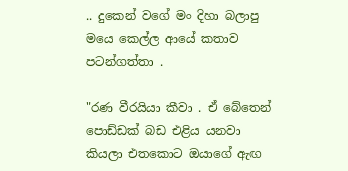.. දුකෙන් වගේ මං දිහා බලාපු මයෙ කෙල්ල ආයේ කතාව පටන්ගත්තා .

"රණ වීරයියා කීවා . ඒ බේතෙන් පොඩ්ඩක් බඩ එළිය යනවා කියලා එතකොට ඔයාගේ ඇඟ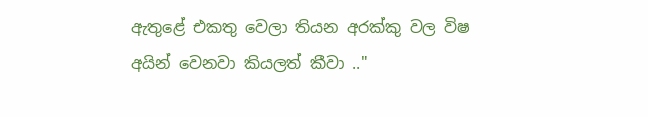ඇතුළේ එකතු වෙලා තියන අරක්කු වල විෂ අයින් වෙනවා කියලත් කීවා .."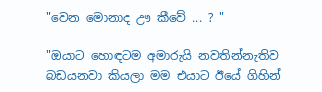"වෙන මොනාද ඌ කීවේ ... ? "

"ඔයාට හොඳටම අමාරුයි නවතින්නැතිව බඩයනවා කියලා මම එයාට ඊයේ ගිහින්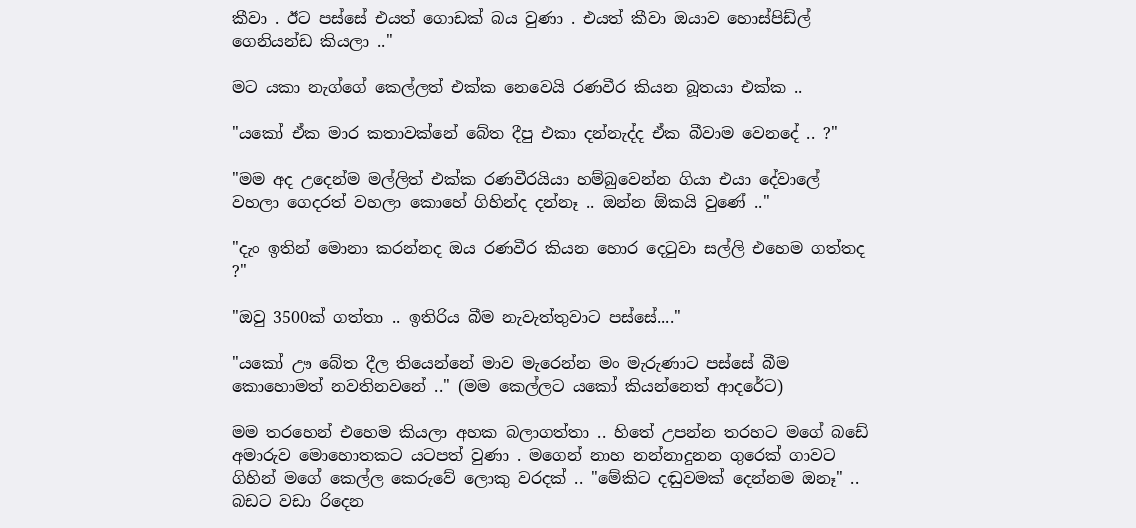කීවා . ඊට පස්සේ එයත් ගොඩක් බය වුණා . එයත් කීවා ඔයාව හොස්පිඩ්ල් ගෙනියන්ඩ කියලා .."

මට යකා නැග්ගේ කෙල්ලත් එක්ක නෙවෙයි රණවීර කියන බූතයා එක්ක ..

"යකෝ ඒක මාර කතාවක්නේ බේත දීපු එකා දන්නැද්ද ඒක බීවාම වෙනදේ .. ?"

"මම අද උදෙන්ම මල්ලිත් එක්ක රණවීරයියා හම්බුවෙන්න ගියා එයා දේවාලේ වහලා ගෙදරත් වහලා කොහේ ගිහින්ද දන්නෑ .. ඔන්න ඕකයි වුණේ .."

"දැං ඉතින් මොනා කරන්නද ඔය රණවීර කියන හොර දෙටුවා සල්ලි එහෙම ගත්තද ?"

"ඔවු 3500ක් ගත්තා .. ඉතිරිය බීම නැවැත්තුවාට පස්සේ...."

"යකෝ ඌ බේත දීල තියෙන්නේ මාව මැරෙන්න මං මැරුණාට පස්සේ බීම කොහොමත් නවතිනවනේ .." (මම කෙල්ලට යකෝ කියන්නෙත් ආදරේට)

මම තරහෙන් එහෙම කියලා අහක බලාගත්තා .. හිතේ උපන්න තරහට මගේ බඩේ අමාරුව මොහොතකට යටපත් වුණා . මගෙන් නාහ නන්නාදුනන ගුරෙක් ගාවට ගිහින් මගේ කෙල්ල කෙරුවේ ලොකු වරදක් .. "මේකිට දඬුවමක් දෙන්නම ඔනෑ" .. බඩට වඩා රිදෙන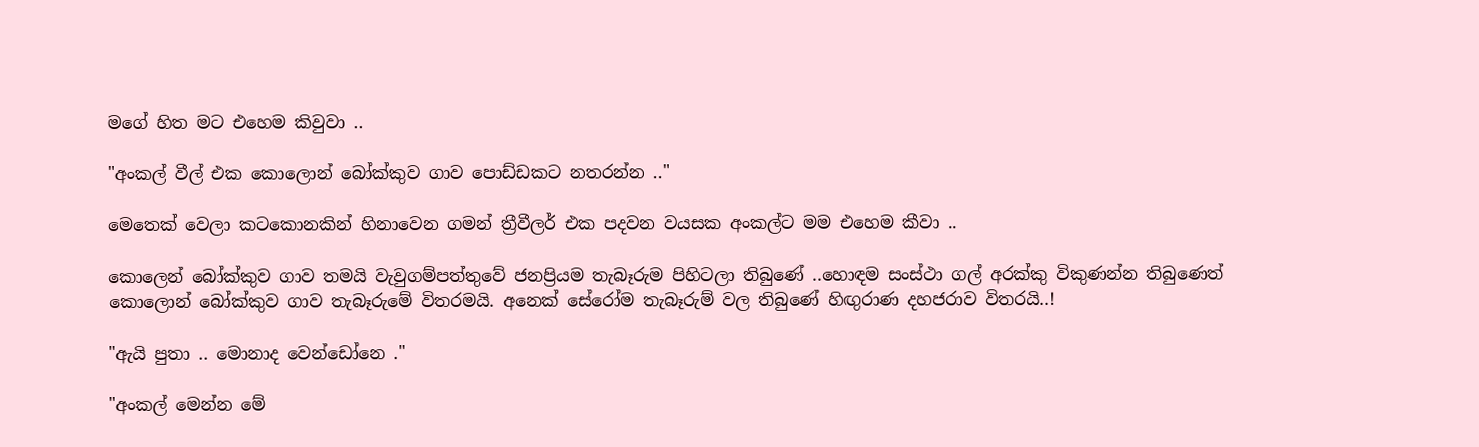මගේ හිත මට එහෙම කිවුවා ..

"අංකල් වීල් එක කොලොන් බෝක්කුව ගාව පොඩ්ඩකට නතරන්න .."

මෙතෙක් වෙලා කටකොනකින් හිනාවෙන ගමන් ත්‍රීවීලර් එක පදවන වයසක අංකල්ට මම එහෙම කීවා ..

කොලෙන් බෝක්කුව ගාව තමයි වැවුගම්පත්තුවේ ජනප්‍රියම තැබෑරුම පිහිටලා තිබුණේ ..හොඳම සංස්ථා ගල් අරක්කු විකුණන්න තිබුණෙත් කොලොන් බෝක්කුව ගාව තැබෑරුමේ විතරමයි. අනෙක් සේරෝම තැබෑරුම් වල තිබුණේ හිඟුරාණ දහජරාව විතරයි..!

"ඇයි පුතා .. මොනාද වෙන්ඩෝනෙ ."

"අංකල් මෙන්න මේ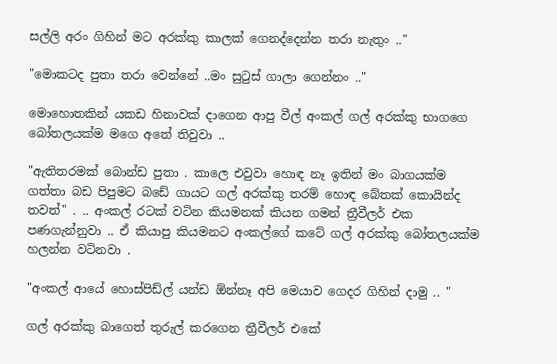සල්ලි අරං ගිහින් මට අරක්කු කාලක් ගෙනද්දෙන්න තරා නැතුං .."

"මොකටද පුතා තරා වෙන්නේ ..මං සුටුස් ගාලා ගෙන්නං .."

මොහොතකින් යකඩ හිනාවක් දාගෙන ආපු වීල් අංකල් ගල් අරක්කු භාගගෙ බෝතලයක්ම මගෙ අතේ තිවුවා ..

"ඇතිතරමක් බොන්ඩ පුතා . කාලෙ එවුවා හොඳ නෑ ඉතින් මං බාගයක්ම ගත්තා බඩ පිපුමට බඩේ ගායට ගල් අරක්කු තරම් හොඳ බේතක් කොයින්ද තවත්" . .. අංකල් රටක් වටින කියමනක් කියන ගමන් ත්‍රීවීලර් එක පණගැන්නුවා .. ඒ කියාපු කියමනට අංකල්ගේ කටේ ගල් අරක්කු බෝතලයක්ම හලන්න වටිනවා .

"අංකල් ආයේ හොස්පිඩ්ල් යන්ඩ ඕන්නෑ අපි මෙයාව ගෙදර ගිහින් දාමු .. "

ගල් අරක්කු බාගෙත් තුරුල් කරගෙන ත්‍රීවීලර් එකේ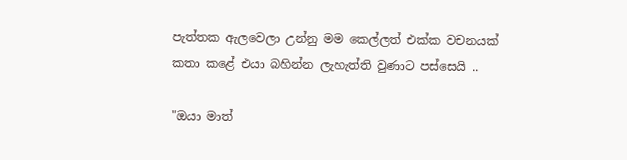පැත්තක ඇලවෙලා උන්නු මම කෙල්ලත් එක්ක වචනයක් කතා කළේ එයා බහින්න ලැහැත්ති වුණාට පස්සෙයි ..

"ඔයා මාත්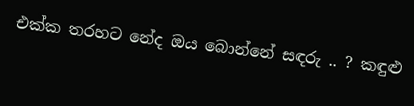එක්ක තරහට නේද ඔය බොන්නේ සඳරු .. ? කඳුළු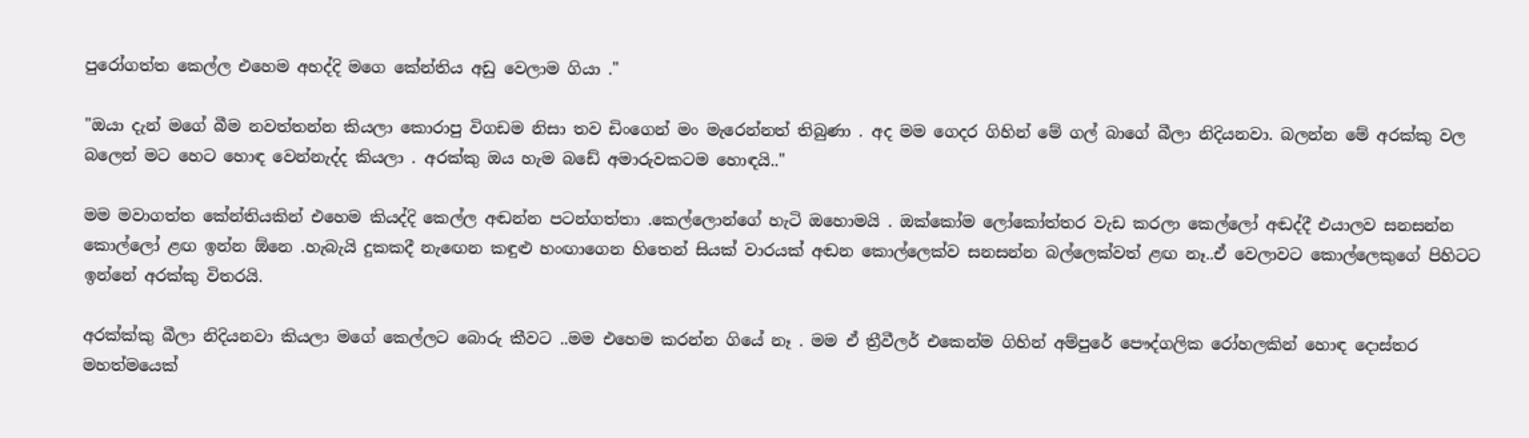පුරෝගත්ත කෙල්ල එහෙම අහද්දි මගෙ කේන්තිය අඩු වෙලාම ගියා ."

"ඔයා දැන් මගේ බීම නවත්තන්න කියලා කොරාපු විගඩම නිසා තව ඩිංගෙන් මං මැරෙන්නත් තිබුණා . අද මම ගෙදර ගිහින් මේ ගල් බාගේ බීලා නිදියනවා. බලන්න මේ අරක්කු වල බලෙන් මට හෙට හොඳ වෙන්නැද්ද කියලා . අරක්කු ඔය හැම බඩේ අමාරුවකටම හොඳයි.."

මම මවාගත්ත කේන්තියකින් එහෙම කියද්දි කෙල්ල අඬන්න පටන්ගත්තා .කෙල්ලොන්ගේ හැටි ඔහොමයි . ඔක්කෝම ලෝකෝත්තර වැඩ කරලා කෙල්ලෝ අඬද්දී එයාලව සනසන්න කොල්ලෝ ළඟ ඉන්න ඕනෙ .හැබැයි දුකකදී නැඟෙන කඳුළු හංඟාගෙන හිතෙන් සියක් වාරයක් අඬන කොල්ලෙක්ව සනසන්න බල්ලෙක්වත් ළඟ නෑ..ඒ වෙලාවට කොල්ලෙකුගේ පිහිටට ඉන්නේ අරක්කු විතරයි.

අරක්ක්කු බීලා නිදියනවා කියලා මගේ කෙල්ලට බොරු කීවට ..මම එහෙම කරන්න ගියේ නෑ . මම ඒ ත්‍රීවීලර් එකෙන්ම ගිහින් අම්පුරේ පෞද්ගලික රෝහලකින් හොඳ දොස්තර මහත්මයෙක්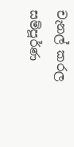චැනල් කරල සම්පූර්ණ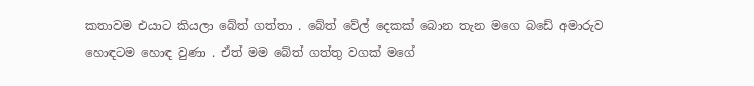කතාවම එයාට කියලා බේත් ගත්තා . බේත් වේල් දෙකක් බොන තැන මගෙ බඩේ අමාරුව හොඳටම හොඳ වුණා . ඒත් මම බේත් ගත්තු වගක් මගේ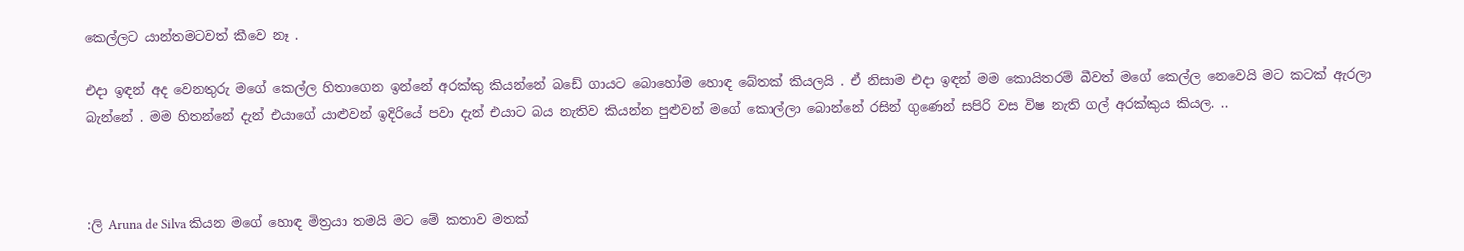කෙල්ලට යාන්තමටවත් කීවෙ නෑ .

එදා ඉඳන් අද වෙනතුරු මගේ කෙල්ල හිතාගෙන ඉන්නේ අරක්කු කියන්නේ බඩේ ගායට බොහෝම හොඳ බේතක් කියලයි . ඒ නිසාම එදා ඉඳන් මම කොයිතරම් බීවත් මගේ කෙල්ල නෙවෙයි මට කටක් ඇරලා බැන්නේ . මම හිතන්නේ දැන් එයාගේ යාළුවන් ඉදිරියේ පවා දැන් එයාට බය නැතිව කියන්න පුළුවන් මගේ කොල්ලා බොන්නේ රසින් ගුණෙන් සපිරි වස විෂ නැති ගල් අරක්කුය කියල. ..



:ලි Aruna de Silva කියන මගේ හොඳ මිත්‍රයා තමයි මට මේ කතාව මතක්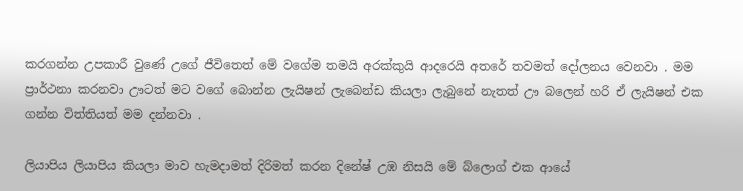කරගන්න උපකාරී වුණේ උගේ ජීවිතෙත් මේ වගේම තමයි අරක්කුයි ආදරෙයි අතරේ තවමත් දෝලනය වෙනවා . මම ප්‍රාර්ථනා කරනවා ඌටත් මට වගේ බොන්න ලැයිෂන් ලැබෙන්ඩ කියලා ලැබුනේ නැතත් ඌ බලෙන් හරි ඒ ලැයිෂන් එක ගන්න විත්තියත් මම දන්නවා .

ලියාපිය ලියාපිය කියලා මාව හැමදාමත් දිරිමත් කරන දිනේෂ් උඹ නිසයි මේ බ්ලොග් එක ආයේ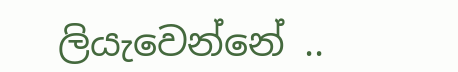ලියැවෙන්නේ ..